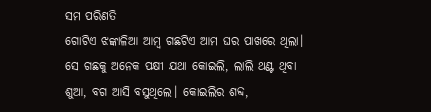ସମ ପରିଣତି
ଗୋଟିଏ ଝଙ୍କାଳିଆ ଆମ୍ବ ଗଛଟିଏ ଆମ ଘର ପାଖରେ ଥିଲା। ସେ ଗଛକୁ ଅନେକ ପକ୍ଷୀ ଯଥା କୋଇଲି, ଲାଲି ଥଣ୍ଟ ଥିବା ଶୁଆ, ବଗ ଆସି ବସୁଥିଲେ। କୋଇଲିର ଶବ୍ଦ,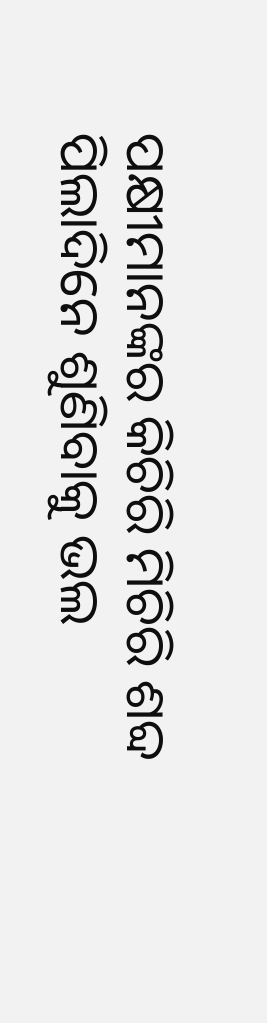ପକ୍ଷୀମାନଙ୍କର କିଚିରି ମିଚିରି ଶବ୍ଦ ପିଲାଦିନେ ଶୁଣିବାକୁ ଭଲ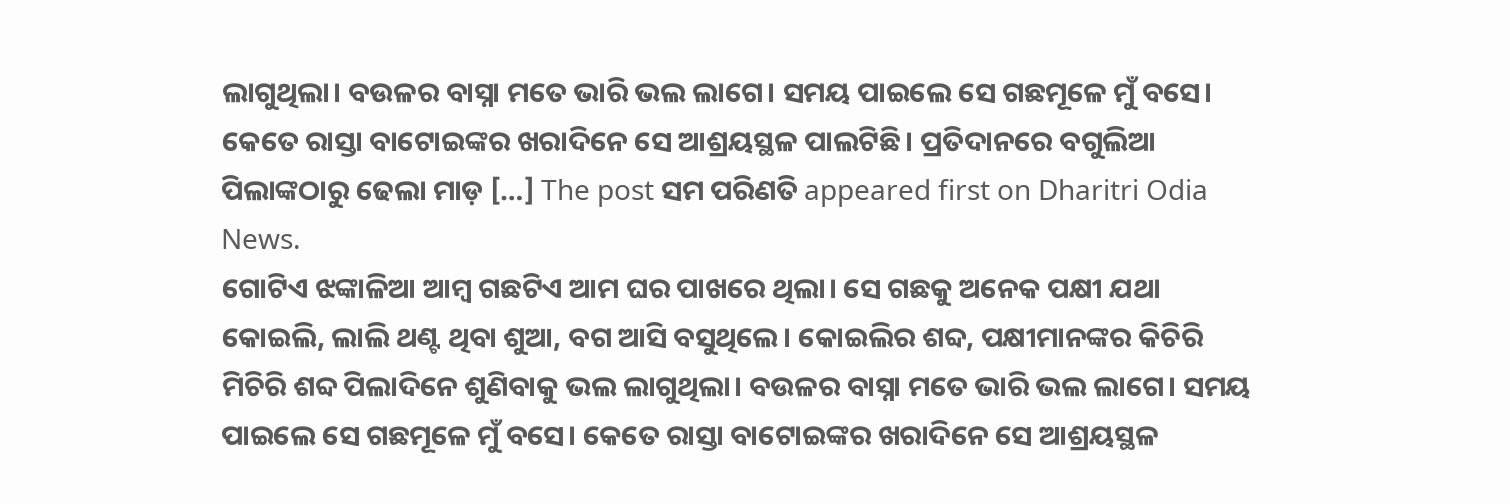ଲାଗୁଥିଲା। ବଉଳର ବାସ୍ନା ମତେ ଭାରି ଭଲ ଲାଗେ। ସମୟ ପାଇଲେ ସେ ଗଛମୂଳେ ମୁଁ ବସେ। କେତେ ରାସ୍ତା ବାଟୋଇଙ୍କର ଖରାଦିନେ ସେ ଆଶ୍ରୟସ୍ଥଳ ପାଲଟିଛି। ପ୍ରତିଦାନରେ ବଗୁଲିଆ ପିଲାଙ୍କଠାରୁ ଢେଲା ମାଡ଼ […] The post ସମ ପରିଣତି appeared first on Dharitri Odia News.
ଗୋଟିଏ ଝଙ୍କାଳିଆ ଆମ୍ବ ଗଛଟିଏ ଆମ ଘର ପାଖରେ ଥିଲା। ସେ ଗଛକୁ ଅନେକ ପକ୍ଷୀ ଯଥା କୋଇଲି, ଲାଲି ଥଣ୍ଟ ଥିବା ଶୁଆ, ବଗ ଆସି ବସୁଥିଲେ। କୋଇଲିର ଶବ୍ଦ, ପକ୍ଷୀମାନଙ୍କର କିଚିରି ମିଚିରି ଶବ୍ଦ ପିଲାଦିନେ ଶୁଣିବାକୁ ଭଲ ଲାଗୁଥିଲା। ବଉଳର ବାସ୍ନା ମତେ ଭାରି ଭଲ ଲାଗେ। ସମୟ ପାଇଲେ ସେ ଗଛମୂଳେ ମୁଁ ବସେ। କେତେ ରାସ୍ତା ବାଟୋଇଙ୍କର ଖରାଦିନେ ସେ ଆଶ୍ରୟସ୍ଥଳ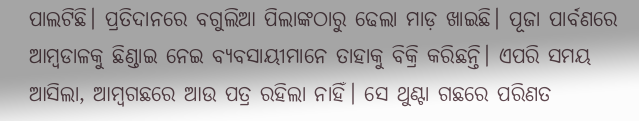ପାଲଟିଛି। ପ୍ରତିଦାନରେ ବଗୁଲିଆ ପିଲାଙ୍କଠାରୁ ଢେଲା ମାଡ଼ ଖାଇଛି। ପୂଜା ପାର୍ବଣରେ ଆମ୍ବଡାଳକୁ ଛିଣ୍ଡାଇ ନେଇ ବ୍ୟବସାୟୀମାନେ ତାହାକୁ ବିକ୍ରି କରିଛନ୍ତି। ଏପରି ସମୟ ଆସିଲା, ଆମ୍ବଗଛରେ ଆଉ ପତ୍ର ରହିଲା ନାହିଁ। ସେ ଥୁଣ୍ଟା ଗଛରେ ପରିଣତ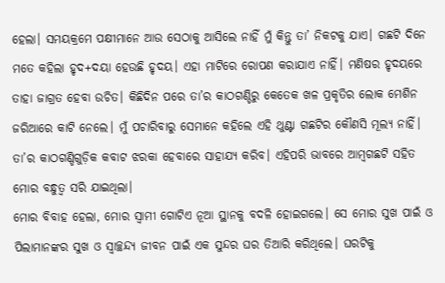ହେଲା। ସମୟକ୍ରମେ ପକ୍ଷୀମାନେ ଆଉ ସେଠାକୁ ଆସିଲେ ନାହିଁ ମୁଁ କିନ୍ତୁ ତା’ ନିକଟକୁ ଯାଏ। ଗଛଟି ଦିନେ ମତେ କହିଲା ହୃଦ+ଦୟା ହେଉଛି ହୃଦୟ। ଏହା ମାଟିରେ ରୋପଣ କରାଯାଏ ନାହିଁ। ମଣିଷର ହୃଦୟରେ ତାହା ଜାଗ୍ରତ ହେବା ଉଚିତ। କିଛିଦିନ ପରେ ତା’ର କାଠଗଣ୍ଡିରୁ କେତେକ ଖଳ ପ୍ରକୃତିର ଲୋକ ମେଶିନ ଜରିଆରେ କାଟି ନେଲେ। ମୁଁ ପଚାରିବାରୁ ସେମାନେ କହିଲେ ଏହି ଥୁଣ୍ଟା ଗଛଟିର କୌଣସି ମୂଲ୍ୟ ନାହିଁ। ତା’ର କାଠଗଣ୍ଡିଗୁଡ଼ିକ କବାଟ ଝରକା ହେବାରେ ସାହାଯ୍ୟ କରିବ। ଏହିପରି ଭାବରେ ଆମ୍ବଗଛଟି ସହିତ ମୋର ବନ୍ଧୁତ୍ୱ ସରି ଯାଇଥିଲା।
ମୋର ବିବାହ ହେଲା, ମୋର ସ୍ବାମୀ ଗୋଟିଏ ନୂଆ ସ୍ଥାନକୁ ବଦଳି ହୋଇଗଲେ। ସେ ମୋର ସୁଖ ପାଇଁ ଓ ପିଲାମାନଙ୍କର ସୁଖ ଓ ସ୍ବାଚ୍ଛନ୍ଦ୍ୟ ଜୀବନ ପାଇଁ ଏକ ସୁନ୍ଦର ଘର ତିଆରି କରିଥିଲେ। ଘରଟିକୁ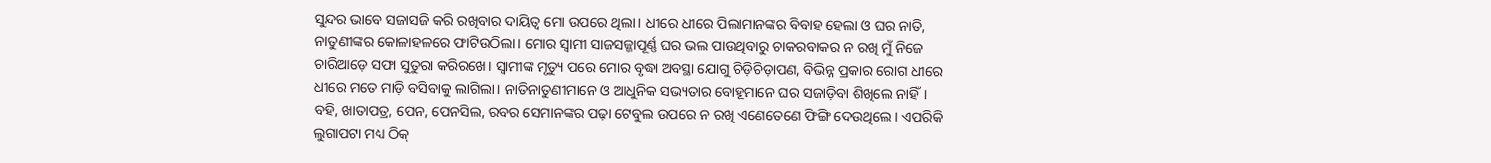ସୁନ୍ଦର ଭାବେ ସଜାସଜି କରି ରଖିବାର ଦାୟିତ୍ୱ ମୋ ଉପରେ ଥିଲା। ଧୀରେ ଧୀରେ ପିଲାମାନଙ୍କର ବିବାହ ହେଲା ଓ ଘର ନାତି, ନାତୁଣୀଙ୍କର କୋଳାହଳରେ ଫାଟିଉଠିଲା। ମୋର ସ୍ବାମୀ ସାଜସଜ୍ଜାପୂର୍ଣ୍ଣ ଘର ଭଲ ପାଉଥିବାରୁ ଚାକରବାକର ନ ରଖି ମୁଁ ନିଜେ ଚାରିଆଡ଼େ ସଫା ସୁତୁରା କରିରଖେ। ସ୍ବାମୀଙ୍କ ମୃତ୍ୟୁ ପରେ ମୋର ବୃଦ୍ଧା ଅବସ୍ଥା ଯୋଗୁ ଚିଡ଼ିଚିଡ଼ାପଣ, ବିଭିନ୍ନ ପ୍ରକାର ରୋଗ ଧୀରେ ଧୀରେ ମତେ ମାଡ଼ି ବସିବାକୁ ଲାଗିଲା। ନାତିନାତୁଣୀମାନେ ଓ ଆଧୁନିକ ସଭ୍ୟତାର ବୋହୂମାନେ ଘର ସଜାଡ଼ିବା ଶିଖିଲେ ନାହିଁ। ବହି, ଖାତାପତ୍ର, ପେନ, ପେନସିଲ, ରବର ସେମାନଙ୍କର ପଢ଼ା ଟେବୁଲ ଉପରେ ନ ରଖି ଏଣେତେଣେ ଫିଙ୍ଗି ଦେଉଥିଲେ। ଏପରିକି ଲୁଗାପଟା ମଧ୍ୟ ଠିକ୍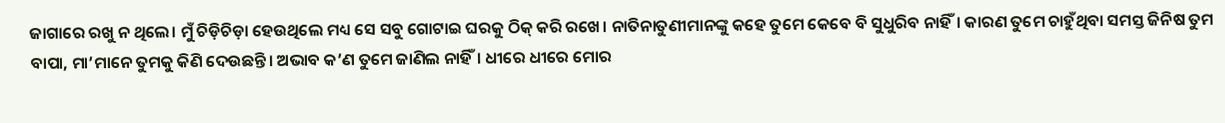ଜାଗାରେ ରଖୁ ନ ଥିଲେ। ମୁଁ ଚିଡ଼ିଚିଡ଼ା ହେଉଥିଲେ ମଧ୍ୟ ସେ ସବୁ ଗୋଟାଇ ଘରକୁ ଠିକ୍ କରି ରଖେ। ନାତିନାତୁଣୀମାନଙ୍କୁ କହେ ତୁମେ କେବେ ବି ସୁଧୁରିବ ନାହିଁ। କାରଣ ତୁମେ ଚାହୁଁଥିବା ସମସ୍ତ ଜିନିଷ ତୁମ ବାପା, ମା’ମାନେ ତୁମକୁ କିଣି ଦେଉଛନ୍ତି। ଅଭାବ କ’ଣ ତୁମେ ଜାଣିଲ ନାହିଁ। ଧୀରେ ଧୀରେ ମୋର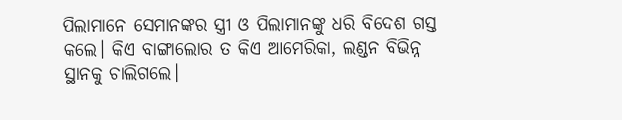ପିଲାମାନେ ସେମାନଙ୍କର ସ୍ତ୍ରୀ ଓ ପିଲାମାନଙ୍କୁ ଧରି ବିଦେଶ ଗସ୍ତ କଲେ। କିଏ ବାଙ୍ଗାଲୋର ତ କିଏ ଆମେରିକା, ଲଣ୍ଡନ ବିଭିନ୍ନ ସ୍ଥାନକୁ ଚାଲିଗଲେ।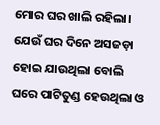ମୋର ଘର ଖାଲି ରହିଲା। ଯେଉଁ ଘର ଦିନେ ଅସଜଡ଼ା ହୋଇ ଯାଉଥିଲା ବୋଲି ଘରେ ପାଟିତୁଣ୍ଡ ହେଉଥିଲା ଓ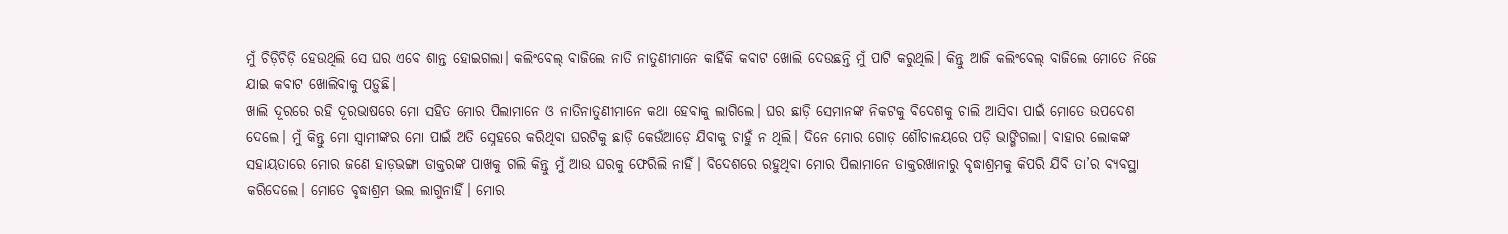ମୁଁ ଚିଡ଼ିଚିଡ଼ି ହେଉଥିଲି ସେ ଘର ଏବେ ଶାନ୍ତ ହୋଇଗଲା। କଲିଂବେଲ୍ ବାଜିଲେ ନାତି ନାତୁଣୀମାନେ କାହିଁକି କବାଟ ଖୋଲି ଦେଉଛନ୍ତି ମୁଁ ପାଟି କରୁଥିଲି। କିନ୍ତୁ ଆଜି କଲିଂବେଲ୍ ବାଜିଲେ ମୋତେ ନିଜେ ଯାଇ କବାଟ ଖୋଲିବାକୁ ପଡ଼ୁଛି।
ଖାଲି ଦୂରରେ ରହି ଦୂରଭାଷରେ ମୋ ସହିତ ମୋର ପିଲାମାନେ ଓ ନାତିନାତୁଣୀମାନେ କଥା ହେବାକୁ ଲାଗିଲେ। ଘର ଛାଡ଼ି ସେମାନଙ୍କ ନିକଟକୁ ବିଦେଶକୁ ଚାଲି ଆସିବା ପାଇଁ ମୋତେ ଉପଦେଶ ଦେଲେ। ମୁଁ କିନ୍ତୁ ମୋ ସ୍ବାମୀଙ୍କର ମୋ ପାଇଁ ଅତି ସ୍ନେହରେ କରିଥିବା ଘରଟିକୁ ଛାଡ଼ି କେଉଁଆଡ଼େ ଯିବାକୁ ଚାହୁଁ ନ ଥିଲି। ଦିନେ ମୋର ଗୋଡ଼ ଶୌଚାଳୟରେ ପଡ଼ି ଭାଙ୍ଗିଗଲା। ବାହାର ଲୋକଙ୍କ ସହାୟତାରେ ମୋର ଜଣେ ହାଡ଼ଭଙ୍ଗା ଡାକ୍ତରଙ୍କ ପାଖକୁ ଗଲି କିନ୍ତୁ ମୁଁ ଆଉ ଘରକୁ ଫେରିଲି ନାହିଁ। ବିଦେଶରେ ରହୁଥିବା ମୋର ପିଲାମାନେ ଡାକ୍ତରଖାନାରୁ ବୃଦ୍ଧାଶ୍ରମକୁ କିପରି ଯିବି ତା’ର ବ୍ୟବସ୍ଥା କରିଦେଲେ। ମୋତେ ବୃଦ୍ଧାଶ୍ରମ ଭଲ ଲାଗୁନାହିଁ। ମୋର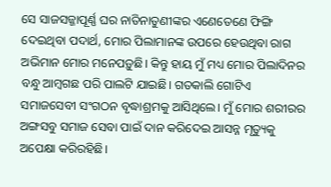ସେ ସାଜସଜ୍ଜାପୂର୍ଣ୍ଣ ଘର ନାତିନାତୁଣୀଙ୍କର ଏଣେତେଣେ ଫିଙ୍ଗି ଦେଇଥିବା ପଦାର୍ଥ, ମୋର ପିଲାମାନଙ୍କ ଉପରେ ହେଉଥିବା ରାଗ ଅଭିମାନ ମୋର ମନେପଡ଼ୁଛି। କିନ୍ତୁ ହାୟ ମୁଁ ମଧ୍ୟ ମୋର ପିଲାଦିନର ବନ୍ଧୁ ଆମ୍ବଗଛ ପରି ପାଲଟି ଯାଇଛି। ଗତକାଲି ଗୋଟିଏ ସମାଜସେବୀ ସଂଗଠନ ବୃଦ୍ଧାଶ୍ରମକୁ ଆସିଥିଲେ। ମୁଁ ମୋର ଶରୀରର ଅଙ୍ଗସବୁ ସମାଜ ସେବା ପାଇଁ ଦାନ କରିଦେଇ ଆସନ୍ନ ମୃତ୍ୟୁକୁ ଅପେକ୍ଷା କରିରହିଛି।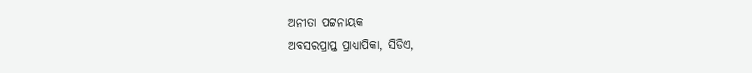ଅନୀତା ପଟ୍ଟନାୟକ
ଅବସରପ୍ରାପ୍ତ ପ୍ରାଧ୍ୟାପିକା, ସିଡିଏ,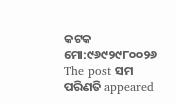କଟକ ମୋ:୯୬୯୨୯୮୦୦୨୬
The post ସମ ପରିଣତି appeared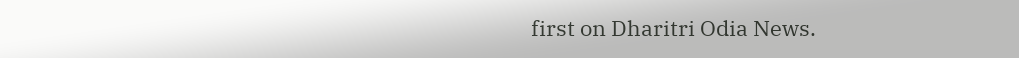first on Dharitri Odia News.